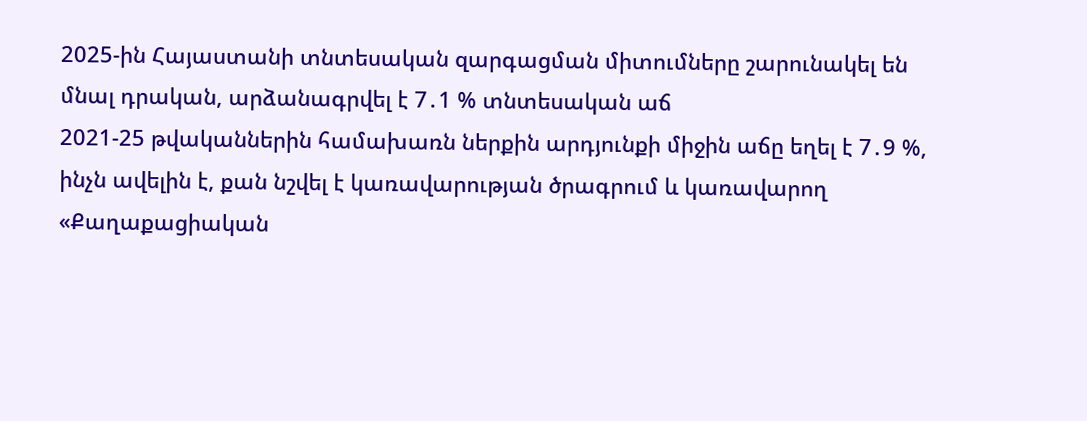2025-ին Հայաստանի տնտեսական զարգացման միտումները շարունակել են մնալ դրական, արձանագրվել է 7․1 % տնտեսական աճ
2021-25 թվականներին համախառն ներքին արդյունքի միջին աճը եղել է 7․9 %, ինչն ավելին է, քան նշվել է կառավարության ծրագրում և կառավարող «Քաղաքացիական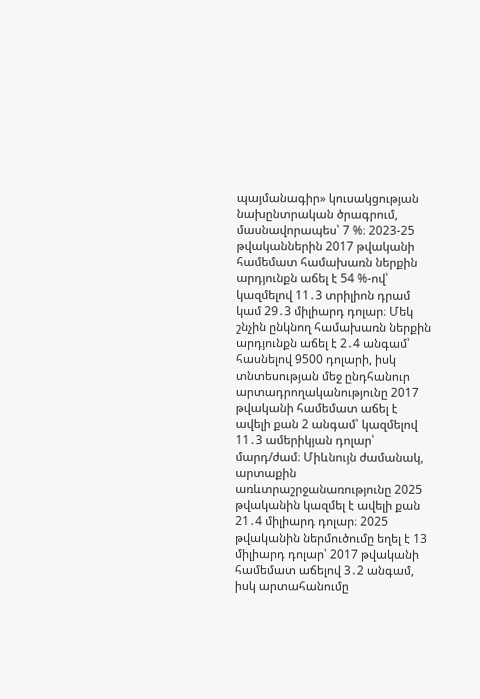պայմանագիր» կուսակցության նախընտրական ծրագրում, մասնավորապես՝ 7 %։ 2023-25 թվականներին 2017 թվականի համեմատ համախառն ներքին արդյունքն աճել է 54 %-ով՝ կազմելով 11․3 տրիլիոն դրամ կամ 29․3 միլիարդ դոլար։ Մեկ շնչին ընկնող համախառն ներքին արդյունքն աճել է 2․4 անգամ՝ հասնելով 9500 դոլարի, իսկ տնտեսության մեջ ընդհանուր արտադրողականությունը 2017 թվականի համեմատ աճել է ավելի քան 2 անգամ՝ կազմելով 11․3 ամերիկյան դոլար՝ մարդ/ժամ։ Միևնույն ժամանակ, արտաքին առևտրաշրջանառությունը 2025 թվականին կազմել է ավելի քան 21․4 միլիարդ դոլար։ 2025 թվականին ներմուծումը եղել է 13 միլիարդ դոլար՝ 2017 թվականի համեմատ աճելով 3․2 անգամ, իսկ արտահանումը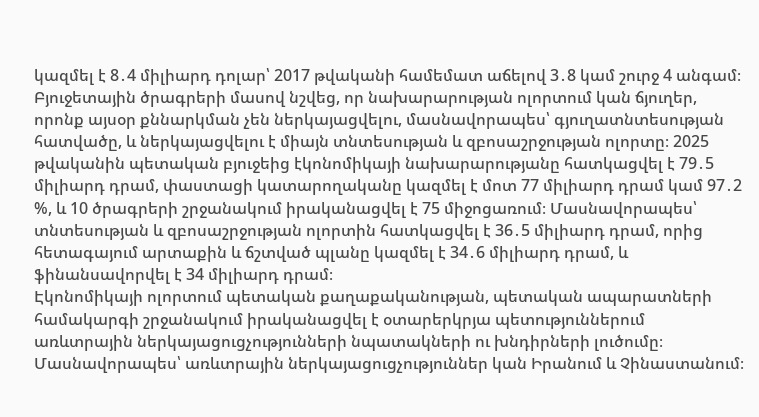կազմել է 8․4 միլիարդ դոլար՝ 2017 թվականի համեմատ աճելով 3․8 կամ շուրջ 4 անգամ։
Բյուջետային ծրագրերի մասով նշվեց, որ նախարարության ոլորտում կան ճյուղեր, որոնք այսօր քննարկման չեն ներկայացվելու, մասնավորապես՝ գյուղատնտեսության հատվածը, և ներկայացվելու է միայն տնտեսության և զբոսաշրջության ոլորտը։ 2025 թվականին պետական բյուջեից էկոնոմիկայի նախարարությանը հատկացվել է 79․5 միլիարդ դրամ, փաստացի կատարողականը կազմել է մոտ 77 միլիարդ դրամ կամ 97․2 %, և 10 ծրագրերի շրջանակում իրականացվել է 75 միջոցառում։ Մասնավորապես՝ տնտեսության և զբոսաշրջության ոլորտին հատկացվել է 36․5 միլիարդ դրամ, որից հետագայում արտաքին և ճշտված պլանը կազմել է 34․6 միլիարդ դրամ, և ֆինանսավորվել է 34 միլիարդ դրամ։
Էկոնոմիկայի ոլորտում պետական քաղաքականության, պետական ապարատների համակարգի շրջանակում իրականացվել է օտարերկրյա պետություններում առևտրային ներկայացուցչությունների նպատակների ու խնդիրների լուծումը։ Մասնավորապես՝ առևտրային ներկայացուցչություններ կան Իրանում և Չինաստանում։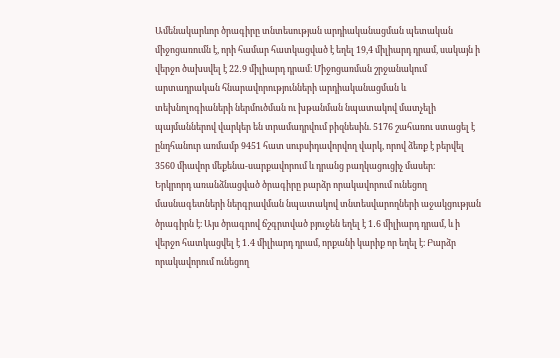Ամենակարևոր ծրագիրը տնտեսության արդիականացման պետական միջոցառումն է, որի համար հատկացված է եղել 19,4 միլիարդ դրամ, սակայն ի վերջո ծախսվել է 22․9 միլիարդ դրամ։ Միջոցառման շրջանակում արտադրական հնարավորությունների արդիականացման և տեխնոլոգիաների ներմուծման ու խթանման նպատակով մատչելի պայմաններով վարկեր են տրամադրվում բիզնեսին. 5176 շահառու ստացել է ընդհանուր առմամբ 9451 հատ սուբսիդավորվող վարկ, որով ձեռք է բերվել 3560 միավոր մեքենա-սարքավորում և դրանց բաղկացուցիչ մասեր։
Երկրորդ առանձնացված ծրագիրը բարձր որակավորում ունեցող մասնագետների ներգրավման նպատակով տնտեսվարողների աջակցության ծրագիրն է։ Այս ծրագրով ճշգրտված բյուջեն եղել է 1․6 միլիարդ դրամ, և ի վերջո հատկացվել է 1․4 միլիարդ դրամ, որքանի կարիք որ եղել է։ Բարձր որակավորում ունեցող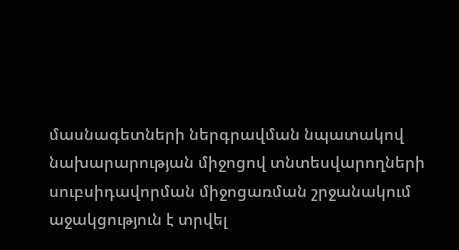մասնագետների ներգրավման նպատակով նախարարության միջոցով տնտեսվարողների սուբսիդավորման միջոցառման շրջանակում աջակցություն է տրվել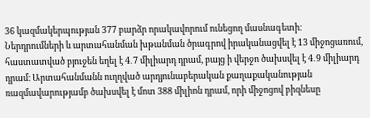36 կազմակերպության 377 բարձր որակավորում ունեցող մասնագետի։
Ներդրումների և արտահանման խթանման ծրագրով իրականացվել է 13 միջոցառում, հաստատված բյուջեն եղել է 4․7 միլիարդ դրամ, բայց ի վերջո ծախսվել է 4․9 միլիարդ դրամ։ Արտահանմանն ուղղված արդյունաբերական քաղաքականության ռազմավարությամբ ծախսվել է մոտ 388 միլիոն դրամ, որի միջոցով բիզնեսը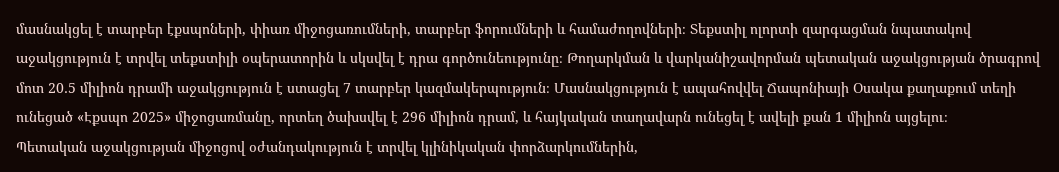մասնակցել է տարբեր էքսպոների, փիառ միջոցառումների, տարբեր ֆորումների և համաժողովների։ Տեքստիլ ոլորտի զարգացման նպատակով աջակցություն է տրվել տեքստիլի օպերատորին և սկսվել է դրա գործունեությունը։ Թողարկման և վարկանիշավորման պետական աջակցության ծրագրով մոտ 20․5 միլիոն դրամի աջակցություն է ստացել 7 տարբեր կազմակերպություն։ Մասնակցություն է ապահովվել Ճապոնիայի Օսակա քաղաքում տեղի ունեցած «Էքսպո 2025» միջոցառմանը, որտեղ ծախսվել է 296 միլիոն դրամ, և հայկական տաղավարն ունեցել է ավելի քան 1 միլիոն այցելու։
Պետական աջակցության միջոցով օժանդակություն է տրվել կլինիկական փորձարկումներին,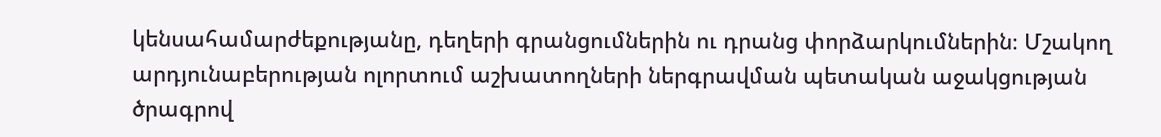կենսահամարժեքությանը, դեղերի գրանցումներին ու դրանց փորձարկումներին։ Մշակող արդյունաբերության ոլորտում աշխատողների ներգրավման պետական աջակցության ծրագրով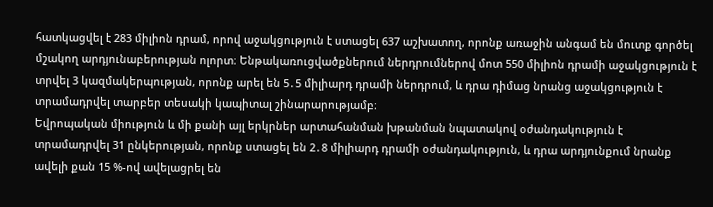հատկացվել է 283 միլիոն դրամ, որով աջակցություն է ստացել 637 աշխատող, որոնք առաջին անգամ են մուտք գործել մշակող արդյունաբերության ոլորտ։ Ենթակառուցվածքներում ներդրումներով մոտ 550 միլիոն դրամի աջակցություն է տրվել 3 կազմակերպության, որոնք արել են 5․5 միլիարդ դրամի ներդրում, և դրա դիմաց նրանց աջակցություն է տրամադրվել տարբեր տեսակի կապիտալ շինարարությամբ։
Եվրոպական միություն և մի քանի այլ երկրներ արտահանման խթանման նպատակով օժանդակություն է տրամադրվել 31 ընկերության, որոնք ստացել են 2․8 միլիարդ դրամի օժանդակություն, և դրա արդյունքում նրանք ավելի քան 15 %-ով ավելացրել են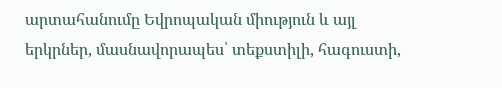արտահանումը Եվրոպական միություն և այլ երկրներ, մասնավորապես՝ տեքստիլի, հագուստի,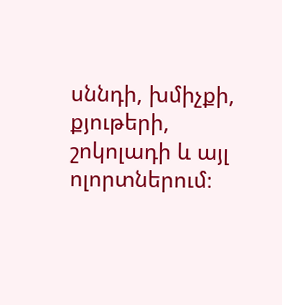սննդի, խմիչքի, քյութերի, շոկոլադի և այլ ոլորտներում։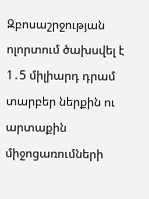Զբոսաշրջության ոլորտում ծախսվել է 1․5 միլիարդ դրամ տարբեր ներքին ու արտաքին միջոցառումների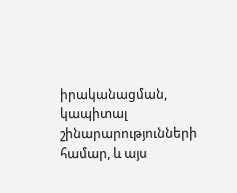իրականացման, կապիտալ շինարարությունների համար, և այս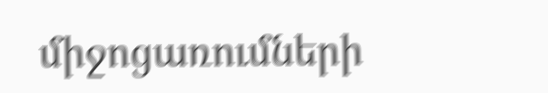միջոցառումների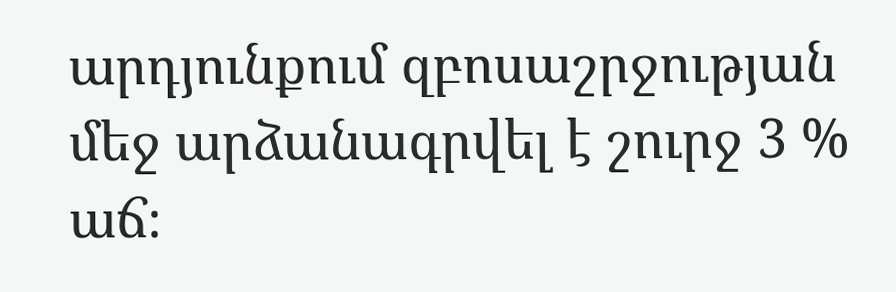արդյունքում զբոսաշրջության մեջ արձանագրվել է շուրջ 3 % աճ։